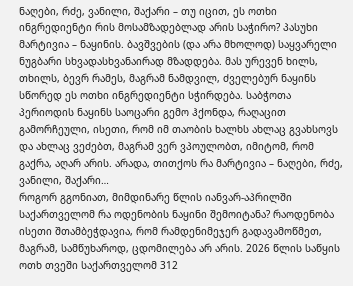ნაღები, რძე, ვანილი, შაქარი – თუ იცით, ეს ოთხი ინგრედიენტი რის მოსამზადებლად არის საჭირო? პასუხი მარტივია – ნაყინის. ბავშვების (და არა მხოლოდ) საყვარელი ნუგბარი სხვადასხვანაირად მზადდება. მას ურევენ ხილს, თხილს, ბევრ რამეს, მაგრამ ნამდვილ, ძველებურ ნაყინს სწორედ ეს ოთხი ინგრედიენტი სჭირდება. საბჭოთა პერიოდის ნაყინს საოცარი გემო ჰქონდა, რაღაცით გამორჩეული, ისეთი, რომ იმ თაობის ხალხს ახლაც გვახსოვს და ახლაც ვეძებთ, მაგრამ ვერ ვპოულობთ, იმიტომ, რომ გაქრა, აღარ არის. არადა, თითქოს რა მარტივია – ნაღები, რძე, ვანილი, შაქარი…
როგორ გგონიათ, მიმდინარე წლის იანვარ-აპრილში საქართველომ რა ოდენობის ნაყინი შემოიტანა? რაოდენობა ისეთი შთამბეჭდავია, რომ რამდენიმეჯერ გადავამოწმეთ, მაგრამ, სამწუხაროდ, ცდომილება არ არის. 2026 წლის საწყის ოთხ თვეში საქართველომ 312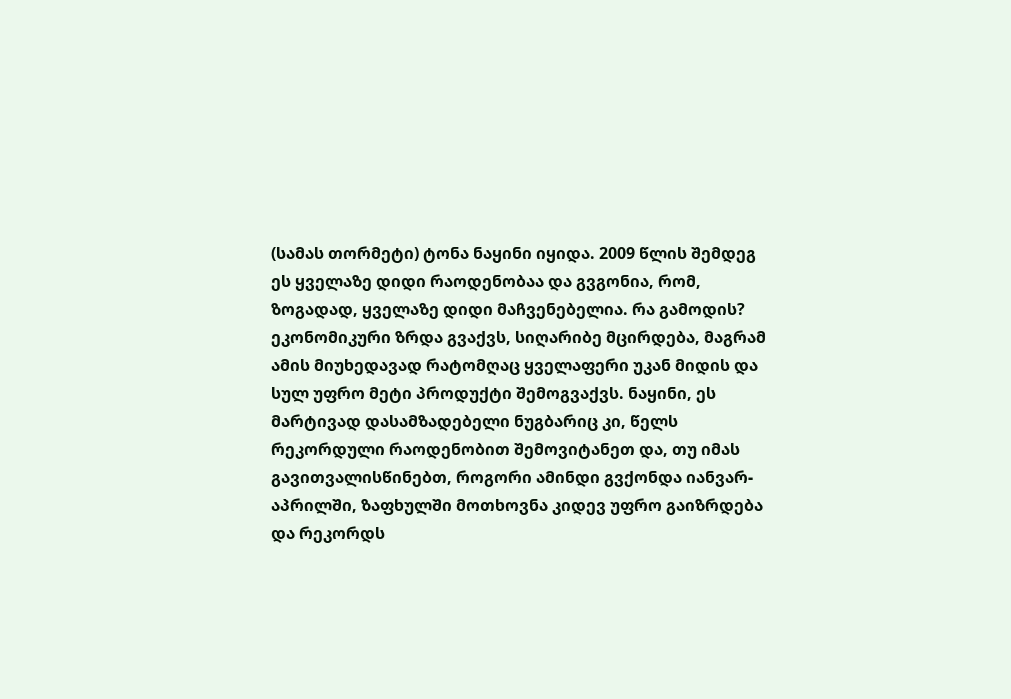(სამას თორმეტი) ტონა ნაყინი იყიდა. 2009 წლის შემდეგ ეს ყველაზე დიდი რაოდენობაა და გვგონია, რომ, ზოგადად, ყველაზე დიდი მაჩვენებელია. რა გამოდის? ეკონომიკური ზრდა გვაქვს, სიღარიბე მცირდება, მაგრამ ამის მიუხედავად რატომღაც ყველაფერი უკან მიდის და სულ უფრო მეტი პროდუქტი შემოგვაქვს. ნაყინი, ეს მარტივად დასამზადებელი ნუგბარიც კი, წელს რეკორდული რაოდენობით შემოვიტანეთ და, თუ იმას გავითვალისწინებთ, როგორი ამინდი გვქონდა იანვარ-აპრილში, ზაფხულში მოთხოვნა კიდევ უფრო გაიზრდება და რეკორდს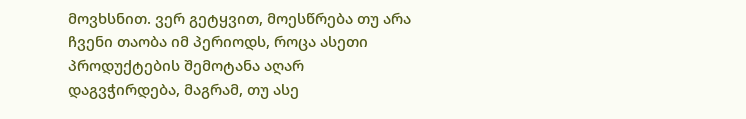მოვხსნით. ვერ გეტყვით, მოესწრება თუ არა ჩვენი თაობა იმ პერიოდს, როცა ასეთი პროდუქტების შემოტანა აღარ დაგვჭირდება, მაგრამ, თუ ასე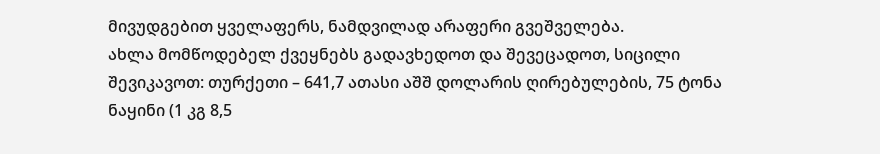მივუდგებით ყველაფერს, ნამდვილად არაფერი გვეშველება.
ახლა მომწოდებელ ქვეყნებს გადავხედოთ და შევეცადოთ, სიცილი შევიკავოთ: თურქეთი – 641,7 ათასი აშშ დოლარის ღირებულების, 75 ტონა ნაყინი (1 კგ 8,5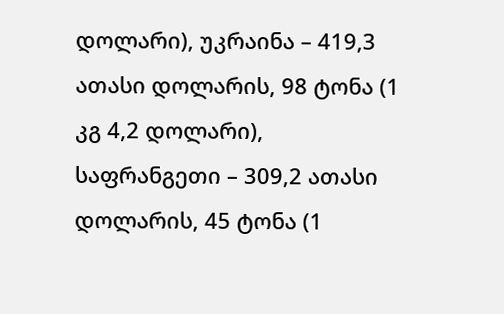დოლარი), უკრაინა – 419,3 ათასი დოლარის, 98 ტონა (1 კგ 4,2 დოლარი), საფრანგეთი – 309,2 ათასი დოლარის, 45 ტონა (1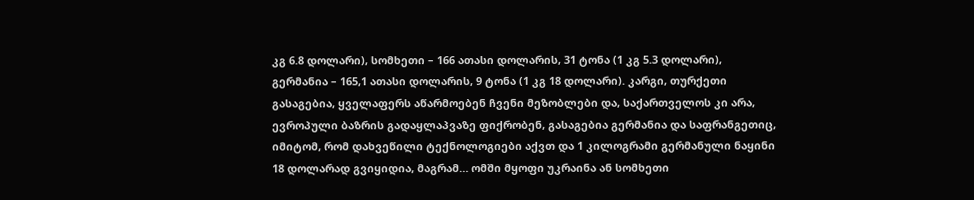კგ 6.8 დოლარი), სომხეთი – 166 ათასი დოლარის, 31 ტონა (1 კგ 5.3 დოლარი), გერმანია – 165,1 ათასი დოლარის, 9 ტონა (1 კგ 18 დოლარი). კარგი, თურქეთი გასაგებია, ყველაფერს აწარმოებენ ჩვენი მეზობლები და, საქართველოს კი არა, ევროპული ბაზრის გადაყლაპვაზე ფიქრობენ, გასაგებია გერმანია და საფრანგეთიც, იმიტომ, რომ დახვეწილი ტექნოლოგიები აქვთ და 1 კილოგრამი გერმანული ნაყინი 18 დოლარად გვიყიდია, მაგრამ… ომში მყოფი უკრაინა ან სომხეთი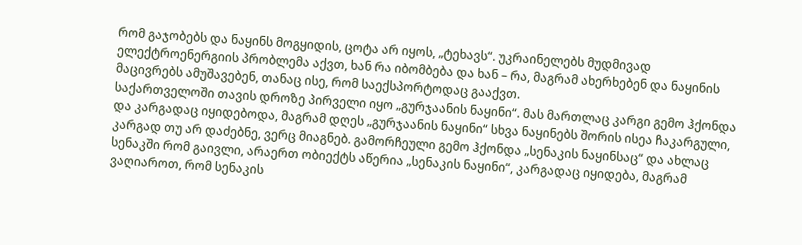რომ გაჯობებს და ნაყინს მოგყიდის, ცოტა არ იყოს, „ტეხავს“. უკრაინელებს მუდმივად ელექტროენერგიის პრობლემა აქვთ, ხან რა იბომბება და ხან – რა, მაგრამ ახერხებენ და ნაყინის მაცივრებს ამუშავებენ, თანაც ისე, რომ საექსპორტოდაც გააქვთ.
საქართველოში თავის დროზე პირველი იყო „გურჯაანის ნაყინი“. მას მართლაც კარგი გემო ჰქონდა და კარგადაც იყიდებოდა, მაგრამ დღეს „გურჯაანის ნაყინი“ სხვა ნაყინებს შორის ისეა ჩაკარგული, კარგად თუ არ დაძებნე, ვერც მიაგნებ. გამორჩეული გემო ჰქონდა „სენაკის ნაყინსაც“ და ახლაც სენაკში რომ გაივლი, არაერთ ობიექტს აწერია „სენაკის ნაყინი“, კარგადაც იყიდება, მაგრამ ვაღიაროთ, რომ სენაკის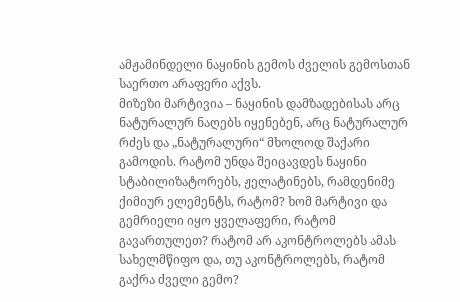ამჟამინდელი ნაყინის გემოს ძველის გემოსთან საერთო არაფერი აქვს.
მიზეზი მარტივია – ნაყინის დამზადებისას არც ნატურალურ ნაღებს იყენებენ, არც ნატურალურ რძეს და „ნატურალური“ მხოლოდ შაქარი გამოდის. რატომ უნდა შეიცავდეს ნაყინი სტაბილიზატორებს, ჟელატინებს, რამდენიმე ქიმიურ ელემენტს, რატომ? ხომ მარტივი და გემრიელი იყო ყველაფერი, რატომ გავართულეთ? რატომ არ აკონტროლებს ამას სახელმწიფო და, თუ აკონტროლებს, რატომ გაქრა ძველი გემო?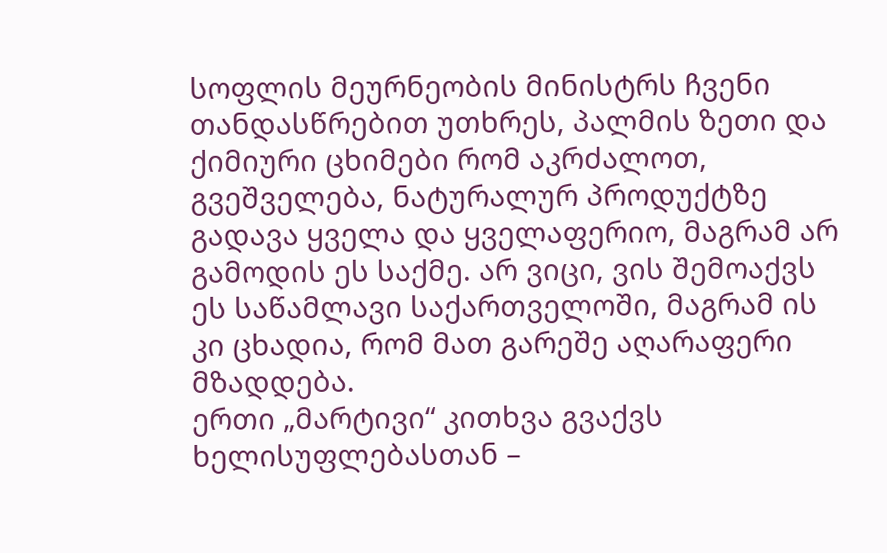სოფლის მეურნეობის მინისტრს ჩვენი თანდასწრებით უთხრეს, პალმის ზეთი და ქიმიური ცხიმები რომ აკრძალოთ, გვეშველება, ნატურალურ პროდუქტზე გადავა ყველა და ყველაფერიო, მაგრამ არ გამოდის ეს საქმე. არ ვიცი, ვის შემოაქვს ეს საწამლავი საქართველოში, მაგრამ ის კი ცხადია, რომ მათ გარეშე აღარაფერი მზადდება.
ერთი „მარტივი“ კითხვა გვაქვს ხელისუფლებასთან –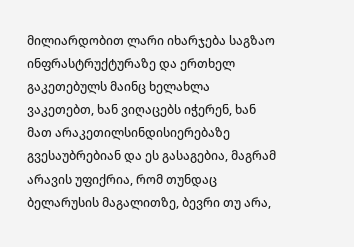მილიარდობით ლარი იხარჯება საგზაო ინფრასტრუქტურაზე და ერთხელ გაკეთებულს მაინც ხელახლა ვაკეთებთ, ხან ვიღაცებს იჭერენ, ხან მათ არაკეთილსინდისიერებაზე გვესაუბრებიან და ეს გასაგებია, მაგრამ არავის უფიქრია, რომ თუნდაც ბელარუსის მაგალითზე, ბევრი თუ არა,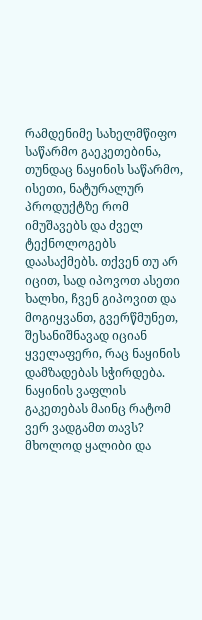რამდენიმე სახელმწიფო საწარმო გაეკეთებინა, თუნდაც ნაყინის საწარმო, ისეთი, ნატურალურ პროდუქტზე რომ იმუშავებს და ძველ ტექნოლოგებს დაასაქმებს. თქვენ თუ არ იცით, სად იპოვოთ ასეთი ხალხი, ჩვენ გიპოვით და მოგიყვანთ, გვერწმუნეთ, შესანიშნავად იციან ყველაფერი, რაც ნაყინის დამზადებას სჭირდება. ნაყინის ვაფლის გაკეთებას მაინც რატომ ვერ ვადგამთ თავს? მხოლოდ ყალიბი და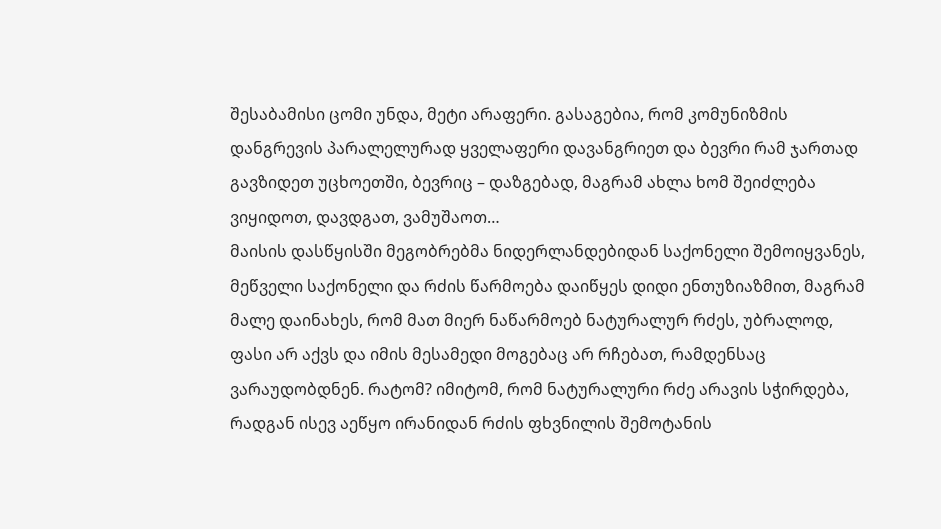შესაბამისი ცომი უნდა, მეტი არაფერი. გასაგებია, რომ კომუნიზმის დანგრევის პარალელურად ყველაფერი დავანგრიეთ და ბევრი რამ ჯართად გავზიდეთ უცხოეთში, ბევრიც – დაზგებად, მაგრამ ახლა ხომ შეიძლება ვიყიდოთ, დავდგათ, ვამუშაოთ…
მაისის დასწყისში მეგობრებმა ნიდერლანდებიდან საქონელი შემოიყვანეს, მეწველი საქონელი და რძის წარმოება დაიწყეს დიდი ენთუზიაზმით, მაგრამ მალე დაინახეს, რომ მათ მიერ ნაწარმოებ ნატურალურ რძეს, უბრალოდ, ფასი არ აქვს და იმის მესამედი მოგებაც არ რჩებათ, რამდენსაც ვარაუდობდნენ. რატომ? იმიტომ, რომ ნატურალური რძე არავის სჭირდება, რადგან ისევ აეწყო ირანიდან რძის ფხვნილის შემოტანის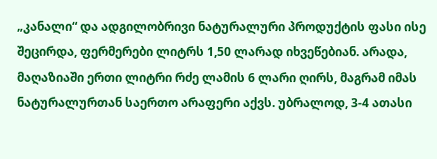„კანალი“ და ადგილობრივი ნატურალური პროდუქტის ფასი ისე შეცირდა, ფერმერები ლიტრს 1,50 ლარად იხვეწებიან. არადა, მაღაზიაში ერთი ლიტრი რძე ლამის 6 ლარი ღირს, მაგრამ იმას ნატურალურთან საერთო არაფერი აქვს. უბრალოდ, 3-4 ათასი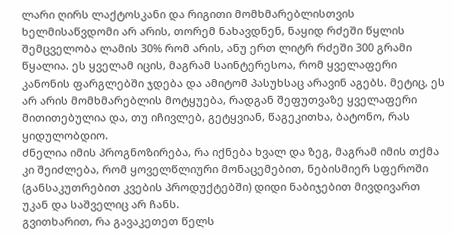ლარი ღირს ლაქტოსკანი და რიგითი მომხმარებლისთვის ხელმისაწვდომი არ არის, თორემ ნახავდნენ, ნაყიდ რძეში წყლის შემცველობა ლამის 30% რომ არის, ანუ ერთ ლიტრ რძეში 300 გრამი წყალია. ეს ყველამ იცის, მაგრამ საინტერესოა, რომ ყველაფერი კანონის ფარგლებში ჯდება და ამიტომ პასუხსაც არავინ აგებს. მეტიც, ეს არ არის მომხმარებლის მოტყუება, რადგან შეფუთვაზე ყველაფერი მითითებულია და, თუ იჩივლებ, გეტყვიან, წაგეკითხა, ბატონო, რას ყიდულობდიო.
ძნელია იმის პროგნოზირება, რა იქნება ხვალ და ზეგ, მაგრამ იმის თქმა კი შეიძლება, რომ ყოველწლიური მონაცემებით, ნებისმიერ სფეროში (განსაკუთრებით კვების პროდუქტებში) დიდი ნაბიჯებით მივდივართ უკან და საშველიც არ ჩანს.
გვითხარით, რა გავაკეთეთ წელს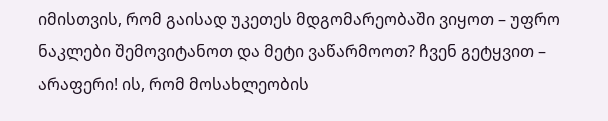იმისთვის, რომ გაისად უკეთეს მდგომარეობაში ვიყოთ – უფრო ნაკლები შემოვიტანოთ და მეტი ვაწარმოოთ? ჩვენ გეტყვით – არაფერი! ის, რომ მოსახლეობის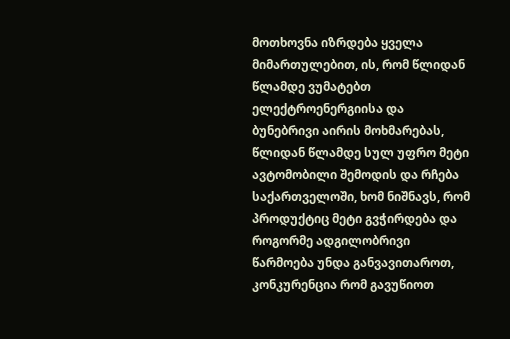მოთხოვნა იზრდება ყველა მიმართულებით, ის, რომ წლიდან წლამდე ვუმატებთ ელექტროენერგიისა და ბუნებრივი აირის მოხმარებას, წლიდან წლამდე სულ უფრო მეტი ავტომობილი შემოდის და რჩება საქართველოში, ხომ ნიშნავს, რომ პროდუქტიც მეტი გვჭირდება და როგორმე ადგილობრივი წარმოება უნდა განვავითაროთ, კონკურენცია რომ გავუწიოთ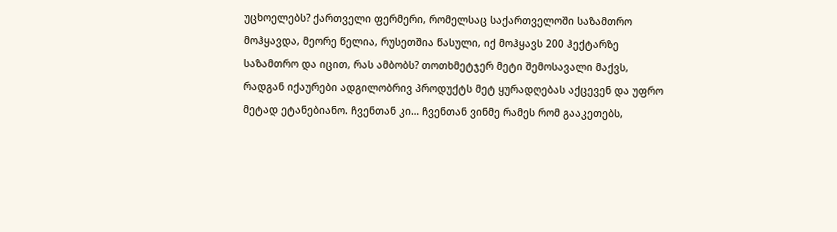უცხოელებს? ქართველი ფერმერი, რომელსაც საქართველოში საზამთრო მოჰყავდა, მეორე წელია, რუსეთშია წასული, იქ მოჰყავს 200 ჰექტარზე საზამთრო და იცით, რას ამბობს? თოთხმეტჯერ მეტი შემოსავალი მაქვს, რადგან იქაურები ადგილობრივ პროდუქტს მეტ ყურადღებას აქცევენ და უფრო მეტად ეტანებიანო. ჩვენთან კი… ჩვენთან ვინმე რამეს რომ გააკეთებს,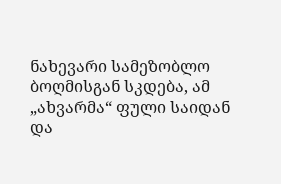ნახევარი სამეზობლო ბოღმისგან სკდება, ამ „ახვარმა“ ფული საიდან და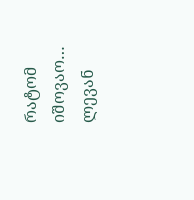რატომ იშოვაო…
ლევან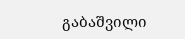გაბაშვილი